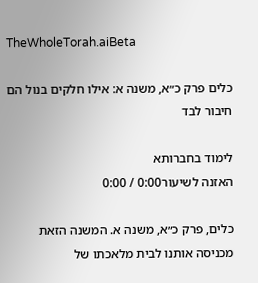TheWholeTorah.aiBeta

כלים פרק כ״א, משנה א: אילו חלקים בנול הם חיבור לבד

לימוד בחברותא
האזנה לשיעור0:00 / 0:00

כלים, פרק כ״א, משנה א. המשנה הזאת מכניסה אותנו לבית מלאכתו של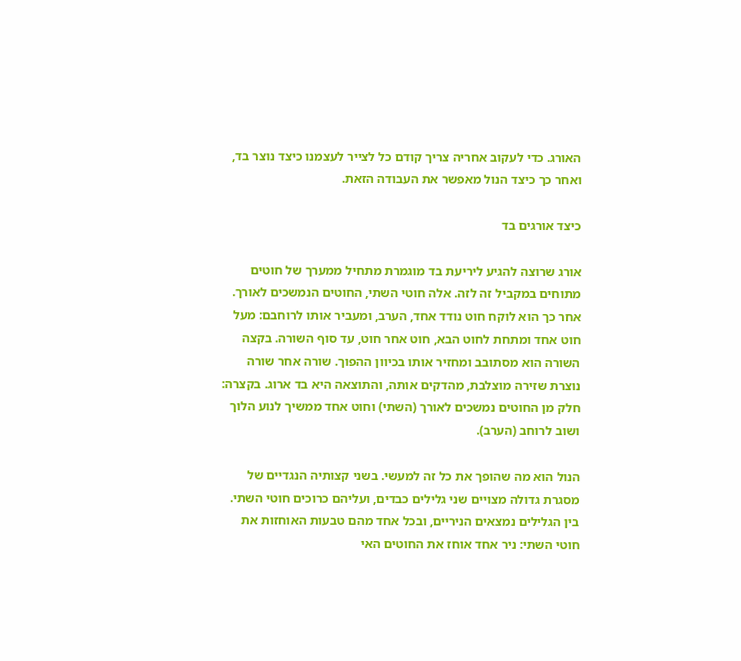האורג. כדי לעקוב אחריה צריך קודם כל לצייר לעצמנו כיצד נוצר בד, ואחר כך כיצד הנול מאפשר את העבודה הזאת.

כיצד אורגים בד

אורג שרוצה להגיע ליריעת בד מוגמרת מתחיל ממערך של חוטים מתוחים במקביל זה לזה. אלה חוטי השתי, החוטים הנמשכים לאורך. אחר כך הוא לוקח חוט נודד אחד, הערב, ומעביר אותו לרוחבם: מעל חוט אחד ומתחת לחוט הבא, חוט אחר חוט, עד סוף השורה. בקצה השורה הוא מסתובב ומחזיר אותו בכיוון ההפוך. שורה אחר שורה נוצרת שזירה מוצלבת, מהדקים אותה, והתוצאה היא בד ארוג. בקצרה: חלק מן החוטים נמשכים לאורך (השתי) וחוט אחד ממשיך לנוע הלוך ושוב לרוחב (הערב).

הנול הוא מה שהופך את כל זה למעשי. בשני קצותיה הנגדיים של מסגרת גדולה מצויים שני גלילים כבדים, ועליהם כרוכים חוטי השתי. בין הגלילים נמצאים הניריים, ובכל אחד מהם טבעות האוחזות את חוטי השתי: ניר אחד אוחז את החוטים האי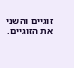זוגיים והשני את הזוגיים.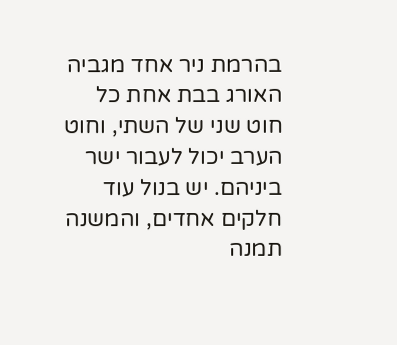בהרמת ניר אחד מגביה האורג בבת אחת כל חוט שני של השתי, וחוט הערב יכול לעבור ישר ביניהם. יש בנול עוד חלקים אחדים, והמשנה תמנה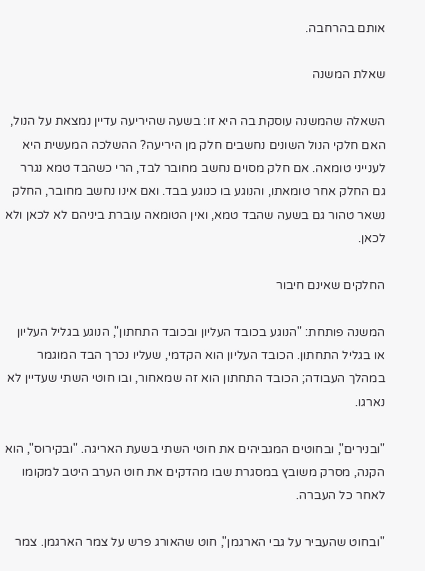אותם בהרחבה.

שאלת המשנה

השאלה שהמשנה עוסקת בה היא זו: בשעה שהיריעה עדיין נמצאת על הנול, האם חלקי הנול השונים נחשבים חלק מן היריעה? ההשלכה המעשית היא לענייני טומאה. אם חלק מסוים נחשב מחובר לבד, הרי כשהבד טמא נגרר גם החלק אחר טומאתו, והנוגע בו כנוגע בבד. ואם אינו נחשב מחובר, החלק נשאר טהור גם בשעה שהבד טמא, ואין הטומאה עוברת ביניהם לא לכאן ולא לכאן.

החלקים שאינם חיבור

המשנה פותחת: "הנוגע בכובד העליון ובכובד התחתון", הנוגע בגליל העליון או בגליל התחתון. הכובד העליון הוא הקדמי, שעליו נכרך הבד המוגמר במהלך העבודה; הכובד התחתון הוא זה שמאחור, ובו חוטי השתי שעדיין לא נארגו.

"ובנירים", ובחוטים המגביהים את חוטי השתי בשעת האריגה. "ובקירוס", הוא הקנה, מסרק משובץ במסגרת שבו מהדקים את חוט הערב היטב למקומו לאחר כל העברה.

"ובחוט שהעביר על גבי הארגמן", חוט שהאורג פרש על צמר הארגמן. צמר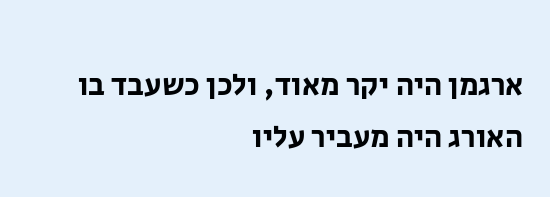ארגמן היה יקר מאוד, ולכן כשעבד בו האורג היה מעביר עליו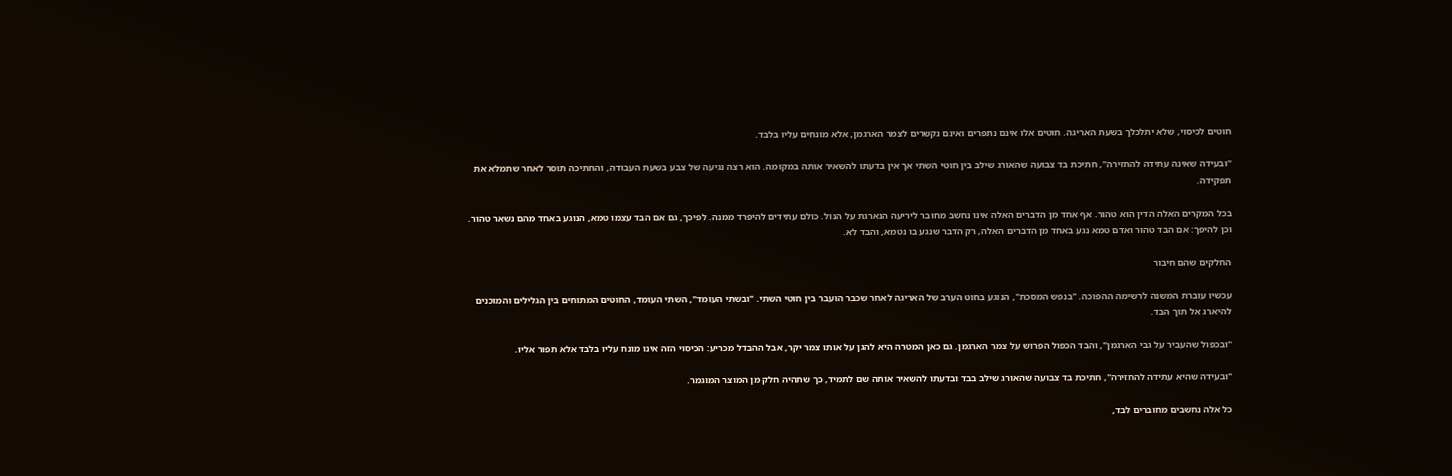חוטים לכיסוי, שלא יתלכלך בשעת האריגה. חוטים אלו אינם נתפרים ואינם נקשרים לצמר הארגמן, אלא מונחים עליו בלבד.

"ובעידה שאינה עתידה להחזירה", חתיכת בד צבועה שהאורג שילב בין חוטי השתי אך אין בדעתו להשאיר אותה במקומה. הוא רצה נגיעה של צבע בשעת העבודה, והחתיכה תוסר לאחר שתמלא את תפקידה.

בכל המקרים האלה הדין הוא טהור. אף אחד מן הדברים האלה אינו נחשב מחובר ליריעה הנארגת על הנול. כולם עתידים להיפרד ממנה. לפיכך, גם אם הבד עצמו טמא, הנוגע באחד מהם נשאר טהור. וכן להיפך: אם הבד טהור ואדם טמא נגע באחד מן הדברים האלה, רק הדבר שנגע בו נטמא, והבד לא.

החלקים שהם חיבור

עכשיו עוברת המשנה לרשימה ההפוכה. "בנפש המסכת", הנוגע בחוט הערב של האריגה לאחר שכבר הועבר בין חוטי השתי. "ובשתי העומד", השתי העומד, החוטים המתוחים בין הגלילים והמוכנים להיארג אל תוך הבד.

"ובכפול שהעביר על גבי הארגמן", והבד הכפול הפרוש על צמר הארגמן. גם כאן המטרה היא להגן על אותו צמר יקר, אבל ההבדל מכריע: הכיסוי הזה אינו מונח עליו בלבד אלא תפור אליו.

"ובעידה שהיא עתידה להחזירה", חתיכת בד צבועה שהאורג שילב בבד ובדעתו להשאיר אותה שם לתמיד, כך שתהיה חלק מן המוצר המוגמר.

כל אלה נחשבים מחוברים לבד,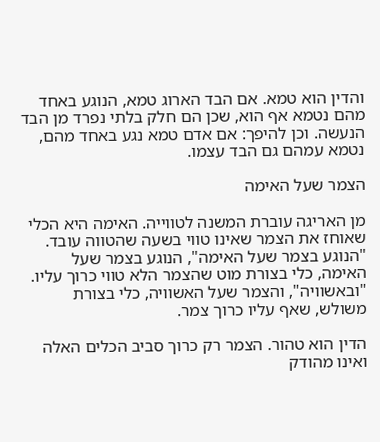והדין הוא טמא. אם הבד הארוג טמא, הנוגע באחד מהם נטמא אף הוא, שכן הם חלק בלתי נפרד מן הבד הנעשה. וכן להיפך: אם אדם טמא נגע באחד מהם, נטמא עמהם גם הבד עצמו.

הצמר שעל האימה

מן האריגה עוברת המשנה לטווייה. האימה היא הכלי שאוחז את הצמר שאינו טווי בשעה שהטווה עובד. "הנוגע בצמר שעל האימה", הנוגע בצמר שעל האימה, כלי בצורת מוט שהצמר הלא טווי כרוך עליו. "ובאשוויה", והצמר שעל האשוויה, כלי בצורת משולש, שאף עליו כרוך צמר.

הדין הוא טהור. הצמר רק כרוך סביב הכלים האלה ואינו מהודק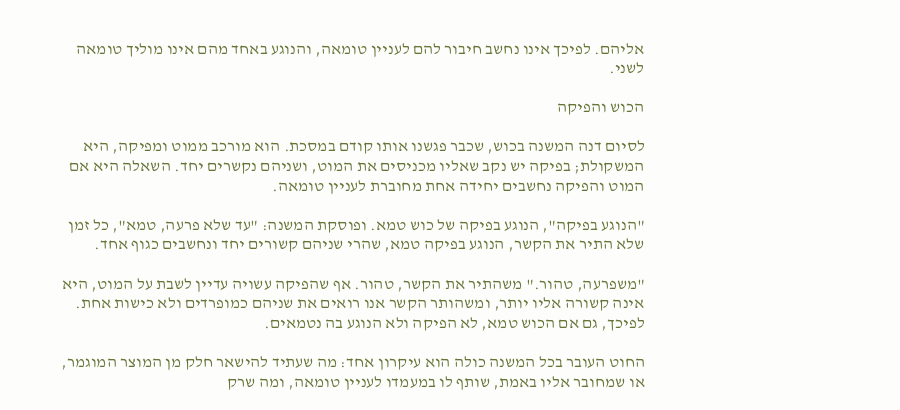אליהם. לפיכך אינו נחשב חיבור להם לעניין טומאה, והנוגע באחד מהם אינו מוליך טומאה לשני.

הכוש והפיקה

לסיום דנה המשנה בכוש, שכבר פגשנו אותו קודם במסכת. הוא מורכב ממוט ומפיקה, היא המשקולת; בפיקה יש נקב שאליו מכניסים את המוט, ושניהם נקשרים יחד. השאלה היא אם המוט והפיקה נחשבים יחידה אחת מחוברת לעניין טומאה.

"הנוגע בפיקה", הנוגע בפיקה של כוש טמא. ופוסקת המשנה: "עד שלא פרעה, טמא", כל זמן שלא התיר את הקשר, הנוגע בפיקה טמא, שהרי שניהם קשורים יחד ונחשבים כגוף אחד.

"משפרעה, טהור." משהתיר את הקשר, טהור. אף שהפיקה עשויה עדיין לשבת על המוט, היא אינה קשורה אליו יותר, ומשהותר הקשר אנו רואים את שניהם כמופרדים ולא כישות אחת. לפיכך, גם אם הכוש טמא, לא הפיקה ולא הנוגע בה נטמאים.

החוט העובר בכל המשנה כולה הוא עיקרון אחד: מה שעתיד להישאר חלק מן המוצר המוגמר, או שמחובר אליו באמת, שותף לו במעמדו לעניין טומאה, ומה שרק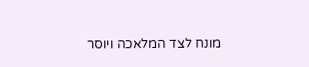מונח לצד המלאכה ויוסר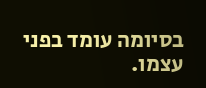בסיומה עומד בפני עצמו.